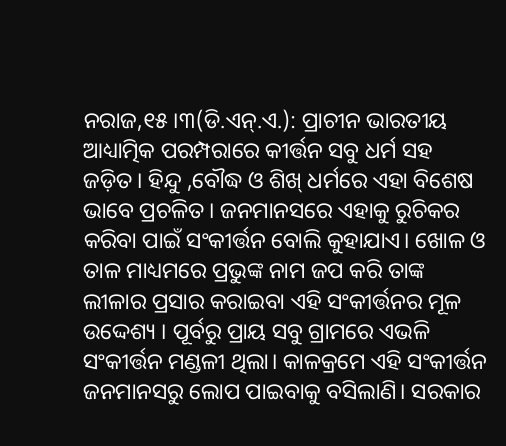ନରାଜ,୧୫।୩(ଡି.ଏନ୍.ଏ.): ପ୍ରାଚୀନ ଭାରତୀୟ ଆଧ୍ୟାତ୍ମିକ ପରମ୍ପରାରେ କୀର୍ତ୍ତନ ସବୁ ଧର୍ମ ସହ ଜଡ଼ିତ। ହିନ୍ଦୁ ,ବୌଦ୍ଧ ଓ ଶିଖ୍ ଧର୍ମରେ ଏହା ବିଶେଷ ଭାବେ ପ୍ରଚଳିତ। ଜନମାନସରେ ଏହାକୁ ରୁଚିକର କରିବା ପାଇଁ ସଂକୀର୍ତ୍ତନ ବୋଲି କୁହାଯାଏ। ଖୋଳ ଓ ତାଳ ମାଧ୍ୟମରେ ପ୍ରଭୁଙ୍କ ନାମ ଜପ କରି ତାଙ୍କ ଲୀଳାର ପ୍ରସାର କରାଇବା ଏହି ସଂକୀର୍ତ୍ତନର ମୂଳ ଉଦ୍ଦେଶ୍ୟ । ପୂର୍ବରୁ ପ୍ରାୟ ସବୁ ଗ୍ରାମରେ ଏଭଳି ସଂକୀର୍ତ୍ତନ ମଣ୍ଡଳୀ ଥିଲା। କାଳକ୍ରମେ ଏହି ସଂକୀର୍ତ୍ତନ ଜନମାନସରୁ ଲୋପ ପାଇବାକୁ ବସିଲାଣି। ସରକାର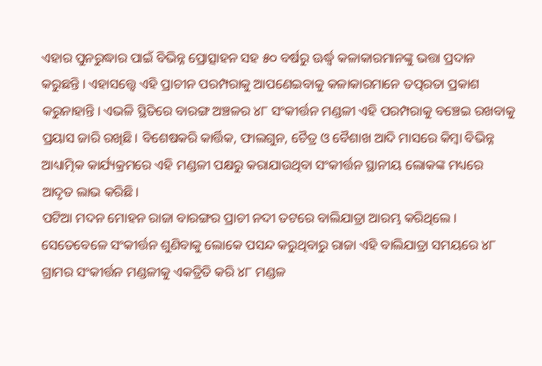ଏହାର ପୁନରୁଦ୍ଧାର ପାଇଁ ବିଭିନ୍ନ ପ୍ରୋତ୍ସାହନ ସହ ୫୦ ବର୍ଷରୁ ଊର୍ଦ୍ଧ୍ୱ କଳାକାରମାନଙ୍କୁ ଭତ୍ତା ପ୍ରଦାନ କରୁଛନ୍ତି। ଏହାସତ୍ତ୍ୱେ ଏହି ପ୍ରାଚୀନ ପରମ୍ପରାକୁ ଆପଣେଇବାକୁ କଳାକାରମାନେ ତତ୍ପରତା ପ୍ରକାଶ କରୁନାହାନ୍ତି। ଏଭଳି ସ୍ଥିତିରେ ବାରଙ୍ଗ ଅଞ୍ଚଳର ୪୮ ସଂକୀର୍ତ୍ତନ ମଣ୍ଡଳୀ ଏହି ପରମ୍ପରାକୁ ବଞ୍ଚେଇ ରଖବାକୁ ପ୍ରୟାସ ଜାରି ରଖିଛି। ବିଶେଷକରି କାର୍ତ୍ତିକ, ଫାଲଗୁନ, ଚୈତ୍ର ଓ ବୈଶାଖ ଆଦି ମାସରେ କିମ୍ବା ବିଭିନ୍ନ ଆଧ୍ୟାତ୍ମିକ କାର୍ଯ୍ୟକ୍ରମରେ ଏହି ମଣ୍ଡଳୀ ପକ୍ଷରୁ କରାଯାଉଥିବା ସଂକୀର୍ତ୍ତନ ସ୍ଥାନୀୟ ଲୋକଙ୍କ ମଧ୍ୟରେ ଆଦୃତ ଲାଭ କରିଛି।
ପଟିଆ ମଦନ ମୋହନ ରାଜା ବାରଙ୍ଗର ପ୍ରାଚୀ ନଦୀ ତଟରେ ବାଲିଯାତ୍ରା ଆରମ୍ଭ କରିଥିଲେ। ସେତେବେଳେ ସଂକୀର୍ତ୍ତନ ଶୁଣିବାକୁ ଲୋକେ ପସନ୍ଦ କରୁଥିବାରୁ ରାଜା ଏହି ବାଲିଯାତ୍ରା ସମୟରେ ୪୮ ଗ୍ରାମର ସଂକୀର୍ତ୍ତନ ମଣ୍ଡଳୀକୁ ଏକତ୍ରିତି କରି ୪୮ ମଣ୍ଡଳ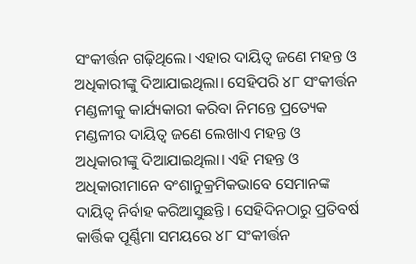ସଂକୀର୍ତ୍ତନ ଗଢ଼ିଥିଲେ। ଏହାର ଦାୟିତ୍ୱ ଜଣେ ମହନ୍ତ ଓ ଅଧିକାରୀଙ୍କୁ ଦିଆଯାଇଥିଲା। ସେହିପରି ୪୮ ସଂକୀର୍ତ୍ତନ ମଣ୍ଡଳୀକୁ କାର୍ଯ୍ୟକାରୀ କରିବା ନିମନ୍ତେ ପ୍ରତ୍ୟେକ ମଣ୍ଡଳୀର ଦାୟିତ୍ୱ ଜଣେ ଲେଖାଏ ମହନ୍ତ ଓ ଅଧିକାରୀଙ୍କୁ ଦିଆଯାଇଥିଲା। ଏହି ମହନ୍ତ ଓ ଅଧିକାରୀମାନେ ବଂଶାନୁକ୍ରମିକଭାବେ ସେମାନଙ୍କ ଦାୟିତ୍ୱ ନିର୍ବାହ କରିଆସୁଛନ୍ତି। ସେହିଦିନଠାରୁ ପ୍ରତିବର୍ଷ କାର୍ତ୍ତିକ ପୂର୍ଣ୍ଣିମା ସମୟରେ ୪୮ ସଂକୀର୍ତ୍ତନ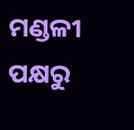ମଣ୍ଡଳୀ ପକ୍ଷରୁ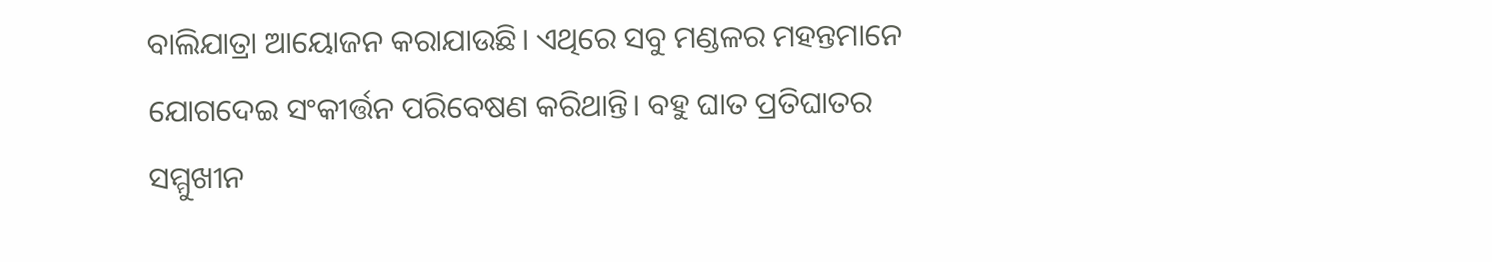ବାଲିଯାତ୍ରା ଆୟୋଜନ କରାଯାଉଛି। ଏଥିରେ ସବୁ ମଣ୍ଡଳର ମହନ୍ତମାନେ ଯୋଗଦେଇ ସଂକୀର୍ତ୍ତନ ପରିବେଷଣ କରିଥାନ୍ତି। ବହୁ ଘାତ ପ୍ରତିଘାତର ସମ୍ମୁଖୀନ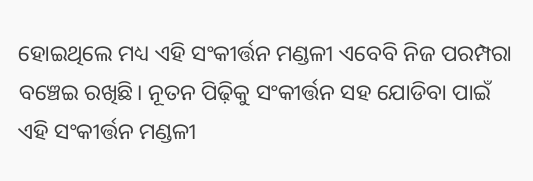ହୋଇଥିଲେ ମଧ୍ୟ ଏହି ସଂକୀର୍ତ୍ତନ ମଣ୍ଡଳୀ ଏବେବି ନିଜ ପରମ୍ପରା ବଞ୍ଚେଇ ରଖିଛି। ନୂତନ ପିଢ଼ିକୁ ସଂକୀର୍ତ୍ତନ ସହ ଯୋଡିବା ପାଇଁ ଏହି ସଂକୀର୍ତ୍ତନ ମଣ୍ଡଳୀ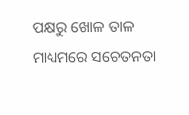ପକ୍ଷରୁ ଖୋଳ ତାଳ ମାଧ୍ୟମରେ ସଚେତନତା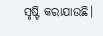ସୃଷ୍ଟି କରାଯାଉଛି।